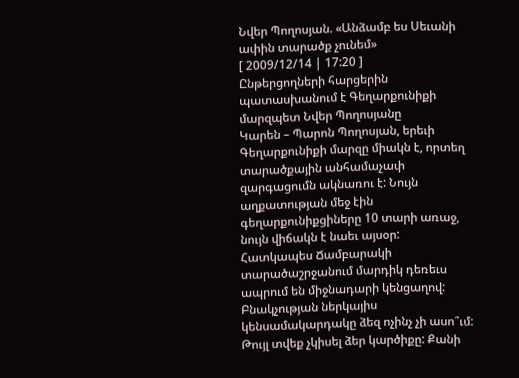Նվեր Պողոսյան. «Անձամբ ես Սեւանի ափին տարածք չունեմ»
[ 2009/12/14 | 17:20 ]
Ընթերցողների հարցերին պատասխանում է Գեղարքունիքի մարզպետ Նվեր Պողոսյանը
Կարեն – Պարոն Պողոսյան, երեւի Գեղարքունիքի մարզը միակն է, որտեղ տարածքային անհամաչափ զարգացումն ակնառու է: Նույն աղքատության մեջ էին գեղարքունիքցիները 10 տարի առաջ, նույն վիճակն է նաեւ այսօր: Հատկապես Ճամբարակի տարածաշրջանում մարդիկ դեռեւս ապրում են միջնադարի կենցաղով: Բնակչության ներկայիս կենսամակարդակը ձեզ ոչինչ չի ասո՞ւմ:
Թույլ տվեք չկիսել ձեր կարծիքը: Քանի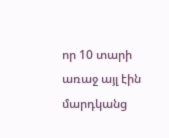որ 10 տարի առաջ այլ էին մարդկանց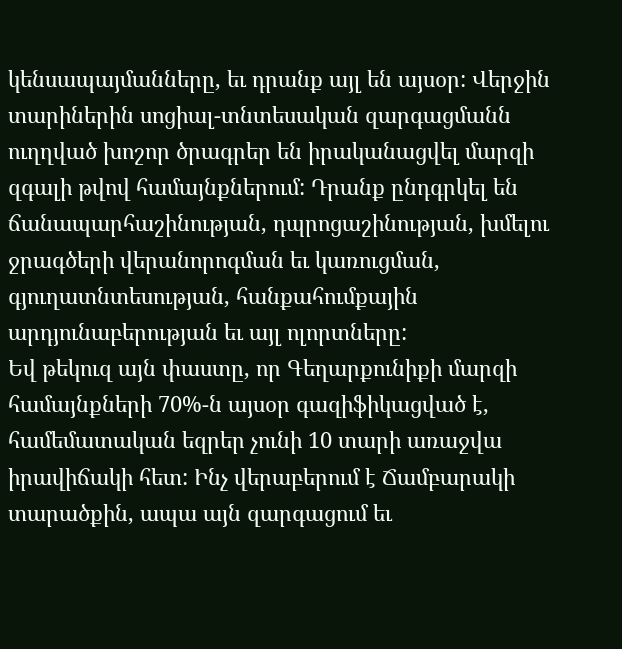կենսապայմանները, եւ դրանք այլ են այսօր: Վերջին տարիներին սոցիալ-տնտեսական զարգացմանն ուղղված խոշոր ծրագրեր են իրականացվել մարզի զգալի թվով համայնքներում: Դրանք ընդգրկել են ճանապարհաշինության, դպրոցաշինության, խմելու ջրագծերի վերանորոգման եւ կառուցման, գյուղատնտեսության, հանքահումքային արդյունաբերության եւ այլ ոլորտները:
Եվ թեկուզ այն փաստը, որ Գեղարքունիքի մարզի համայնքների 70%-ն այսօր գազիֆիկացված է, համեմատական եզրեր չունի 10 տարի առաջվա իրավիճակի հետ: Ինչ վերաբերում է Ճամբարակի տարածքին, ապա այն զարգացում եւ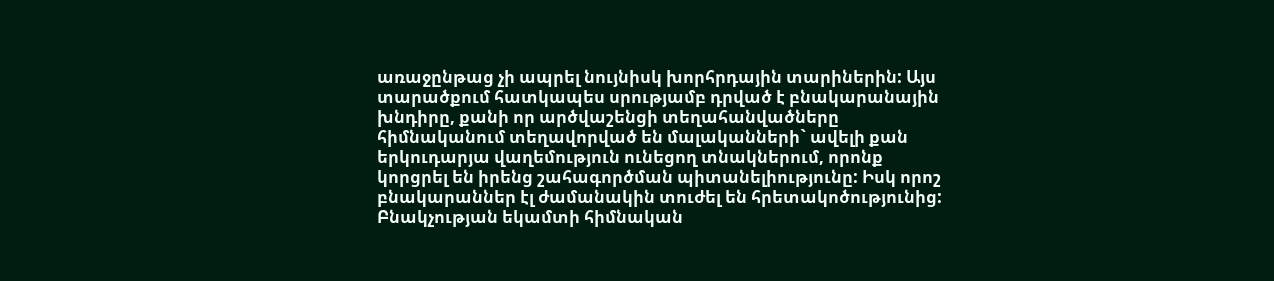առաջընթաց չի ապրել նույնիսկ խորհրդային տարիներին: Այս տարածքում հատկապես սրությամբ դրված է բնակարանային խնդիրը, քանի որ արծվաշենցի տեղահանվածները հիմնականում տեղավորված են մալականների` ավելի քան երկուդարյա վաղեմություն ունեցող տնակներում, որոնք կորցրել են իրենց շահագործման պիտանելիությունը: Իսկ որոշ բնակարաններ էլ ժամանակին տուժել են հրետակոծությունից:
Բնակչության եկամտի հիմնական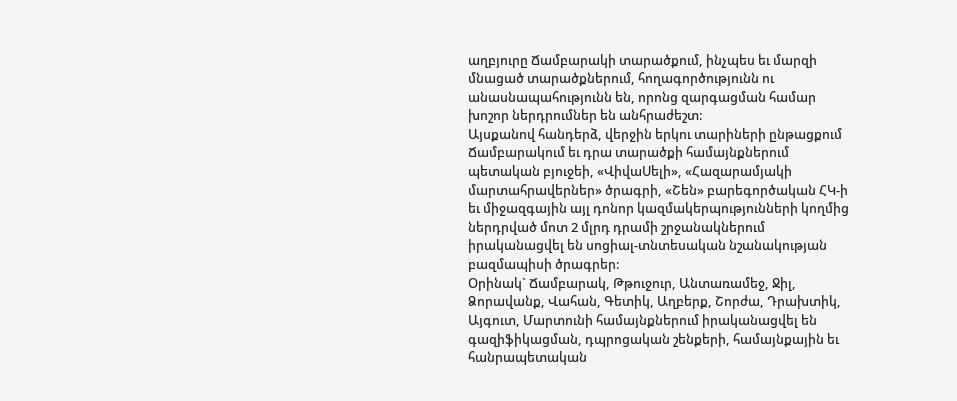աղբյուրը Ճամբարակի տարածքում, ինչպես եւ մարզի մնացած տարածքներում, հողագործությունն ու անասնապահությունն են, որոնց զարգացման համար խոշոր ներդրումներ են անհրաժեշտ:
Այսքանով հանդերձ, վերջին երկու տարիների ընթացքում Ճամբարակում եւ դրա տարածքի համայնքներում պետական բյուջեի, «ՎիվաՍելի», «Հազարամյակի մարտահրավերներ» ծրագրի, «Շեն» բարեգործական ՀԿ-ի եւ միջազգային այլ դոնոր կազմակերպությունների կողմից ներդրված մոտ 2 մլրդ դրամի շրջանակներում իրականացվել են սոցիալ-տնտեսական նշանակության բազմապիսի ծրագրեր:
Օրինակ` Ճամբարակ, Թթուջուր, Անտառամեջ, Ջիլ, Ձորավանք, Վահան, Գետիկ, Աղբերք, Շորժա, Դրախտիկ, Այգուտ, Մարտունի համայնքներում իրականացվել են գազիֆիկացման, դպրոցական շենքերի, համայնքային եւ հանրապետական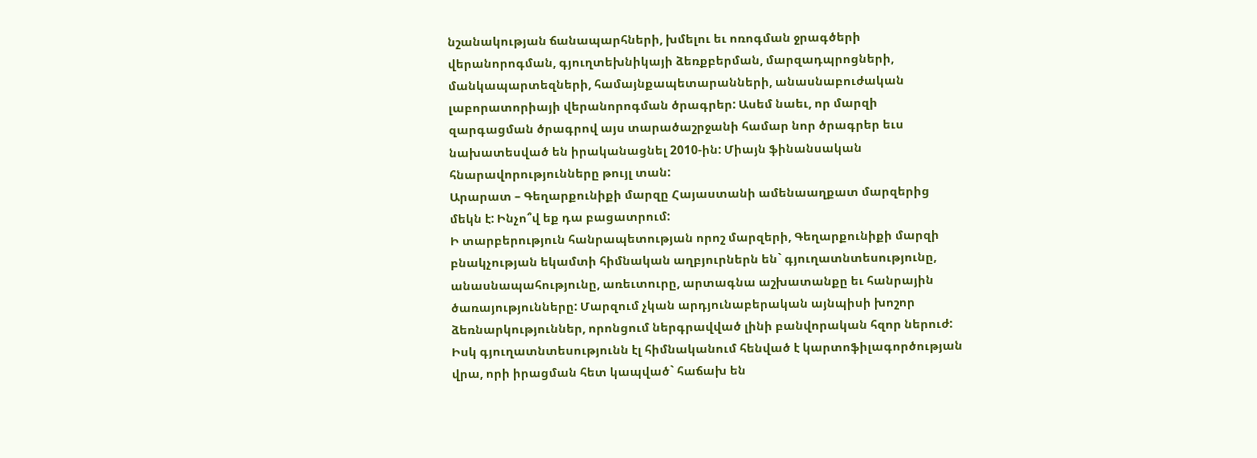նշանակության ճանապարհների, խմելու եւ ոռոգման ջրագծերի վերանորոգման, գյուղտեխնիկայի ձեռքբերման, մարզադպրոցների, մանկապարտեզների, համայնքապետարանների, անասնաբուժական լաբորատորիայի վերանորոգման ծրագրեր: Ասեմ նաեւ, որ մարզի զարգացման ծրագրով այս տարածաշրջանի համար նոր ծրագրեր եւս նախատեսված են իրականացնել 2010-ին: Միայն ֆինանսական հնարավորությունները թույլ տան:
Արարատ – Գեղարքունիքի մարզը Հայաստանի ամենաաղքատ մարզերից մեկն է: Ինչո՞վ եք դա բացատրում:
Ի տարբերություն հանրապետության որոշ մարզերի, Գեղարքունիքի մարզի բնակչության եկամտի հիմնական աղբյուրներն են` գյուղատնտեսությունը, անասնապահությունը, առեւտուրը, արտագնա աշխատանքը եւ հանրային ծառայությունները: Մարզում չկան արդյունաբերական այնպիսի խոշոր ձեռնարկություններ, որոնցում ներգրավված լինի բանվորական հզոր ներուժ:
Իսկ գյուղատնտեսությունն էլ հիմնականում հենված է կարտոֆիլագործության վրա, որի իրացման հետ կապված` հաճախ են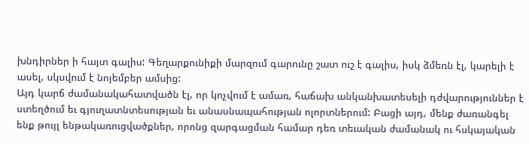խնդիրներ ի հայտ գալիս: Գեղարքունիքի մարզում գարունը շատ ուշ է գալիս, իսկ ձմեռն էլ, կարելի է ասել, սկսվում է նոյեմբեր ամսից:
Այդ կարճ ժամանակահատվածն էլ, որ կոչվում է ամառ, հաճախ անկանխատեսելի դժվարություններ է ստեղծում եւ գյուղատնտեսության եւ անասնապահության ոլորտներում: Բացի այդ, մենք ժառանգել ենք թույլ ենթակառուցվածքներ, որոնց զարգացման համար դեռ տեւական ժամանակ ու հսկայական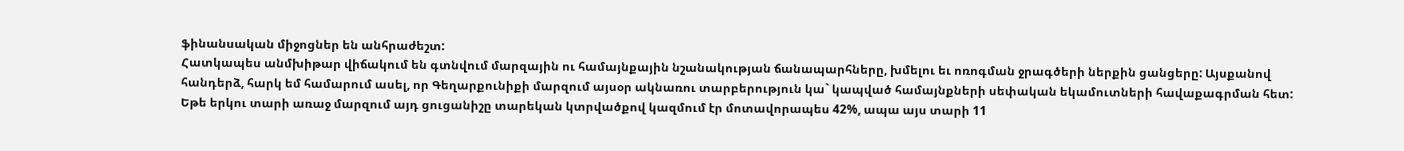ֆինանսական միջոցներ են անհրաժեշտ:
Հատկապես անմխիթար վիճակում են գտնվում մարզային ու համայնքային նշանակության ճանապարհները, խմելու եւ ոռոգման ջրագծերի ներքին ցանցերը: Այսքանով հանդերձ, հարկ եմ համարում ասել, որ Գեղարքունիքի մարզում այսօր ակնառու տարբերություն կա` կապված համայնքների սեփական եկամուտների հավաքագրման հետ:
Եթե երկու տարի առաջ մարզում այդ ցուցանիշը տարեկան կտրվածքով կազմում էր մոտավորապես 42%, ապա այս տարի 11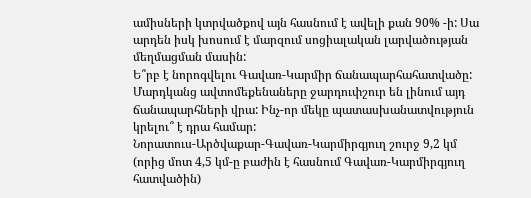ամիսների կտրվածքով այն հասնում է ավելի քան 90% -ի: Սա արդեն իսկ խոսում է մարզում սոցիալական լարվածության մեղմացման մասին:
Ե՞րբ է նորոգվելու Գավառ-Կարմիր ճանապարհահատվածը: Մարդկանց ավտոմեքենաները ջարդուփշուր են լինում այդ ճանապարհների վրա: Ինչ-որ մեկը պատասխանատվություն կրելու՞ է դրա համար:
Նորատուս-Արծվաքար-Գավառ-Կարմիրգյուղ շուրջ 9,2 կմ (որից մոտ 4,5 կմ-ը բաժին է հասնում Գավառ-Կարմիրգյուղ հատվածին)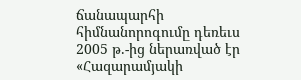ճանապարհի հիմնանորոգումը դեռեւս 2005 թ.-ից ներառված էր «Հազարամյակի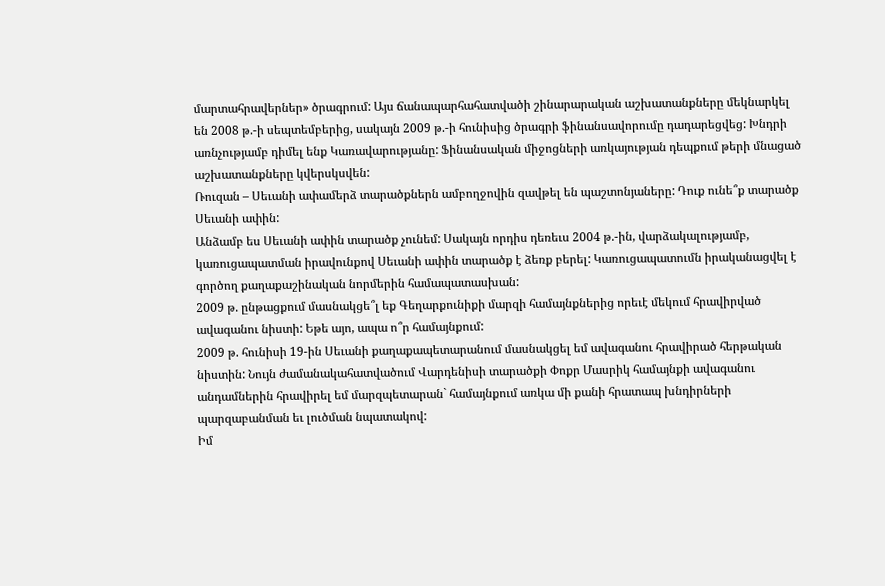մարտահրավերներ» ծրագրում: Այս ճանապարհահատվածի շինարարական աշխատանքները մեկնարկել են 2008 թ.-ի սեպտեմբերից, սակայն 2009 թ.-ի հունիսից ծրագրի ֆինանսավորումը դադարեցվեց: Խնդրի առնչությամբ դիմել ենք Կառավարությանը: Ֆինանսական միջոցների առկայության դեպքում թերի մնացած աշխատանքները կվերսկսվեն:
Ռուզան – Սեւանի ափամերձ տարածքներն ամբողջովին զավթել են պաշտոնյաները: Դուք ունե՞ք տարածք Սեւանի ափին:
Անձամբ ես Սեւանի ափին տարածք չունեմ: Սակայն որդիս դեռեւս 2004 թ.-ին, վարձակալությամբ, կառուցապատման իրավունքով Սեւանի ափին տարածք է ձեռք բերել: Կառուցապատումն իրականացվել է գործող քաղաքաշինական նորմերին համապատասխան:
2009 թ. ընթացքում մասնակցե՞լ եք Գեղարքունիքի մարզի համայնքներից որեւէ մեկում հրավիրված ավագանու նիստի: Եթե այո, ապա ո՞ր համայնքում:
2009 թ. հունիսի 19-ին Սեւանի քաղաքապետարանում մասնակցել եմ ավագանու հրավիրած հերթական նիստին: Նույն ժամանակահատվածում Վարդենիսի տարածքի Փոքր Մասրիկ համայնքի ավագանու անդամներին հրավիրել եմ մարզպետարան` համայնքում առկա մի քանի հրատապ խնդիրների պարզաբանման եւ լուծման նպատակով:
Իմ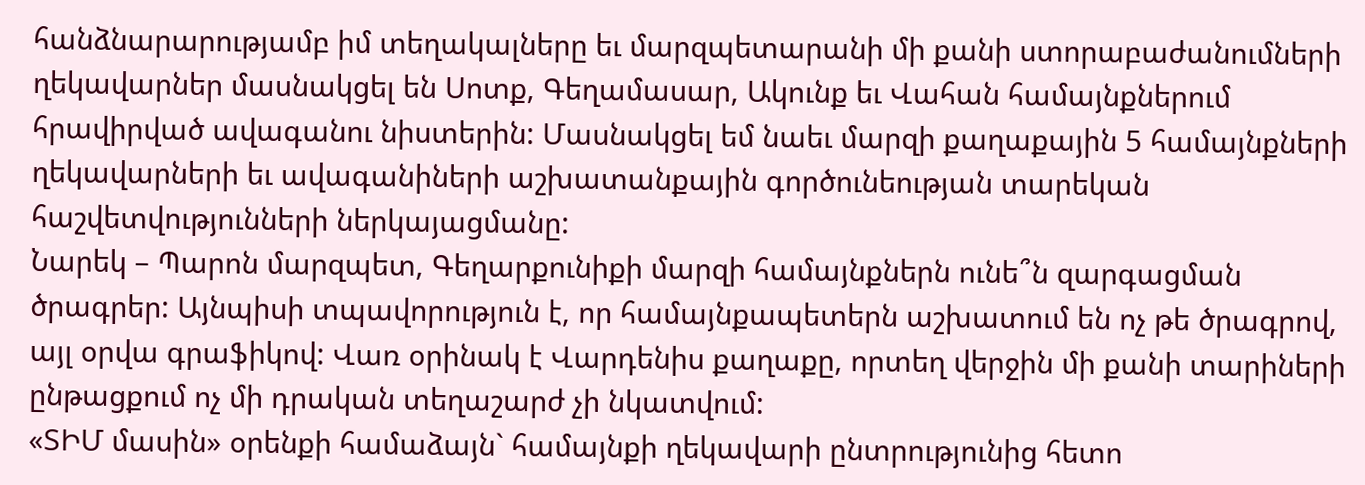հանձնարարությամբ իմ տեղակալները եւ մարզպետարանի մի քանի ստորաբաժանումների ղեկավարներ մասնակցել են Սոտք, Գեղամասար, Ակունք եւ Վահան համայնքներում հրավիրված ավագանու նիստերին: Մասնակցել եմ նաեւ մարզի քաղաքային 5 համայնքների ղեկավարների եւ ավագանիների աշխատանքային գործունեության տարեկան հաշվետվությունների ներկայացմանը:
Նարեկ – Պարոն մարզպետ, Գեղարքունիքի մարզի համայնքներն ունե՞ն զարգացման ծրագրեր: Այնպիսի տպավորություն է, որ համայնքապետերն աշխատում են ոչ թե ծրագրով, այլ օրվա գրաֆիկով: Վառ օրինակ է Վարդենիս քաղաքը, որտեղ վերջին մի քանի տարիների ընթացքում ոչ մի դրական տեղաշարժ չի նկատվում:
«ՏԻՄ մասին» օրենքի համաձայն` համայնքի ղեկավարի ընտրությունից հետո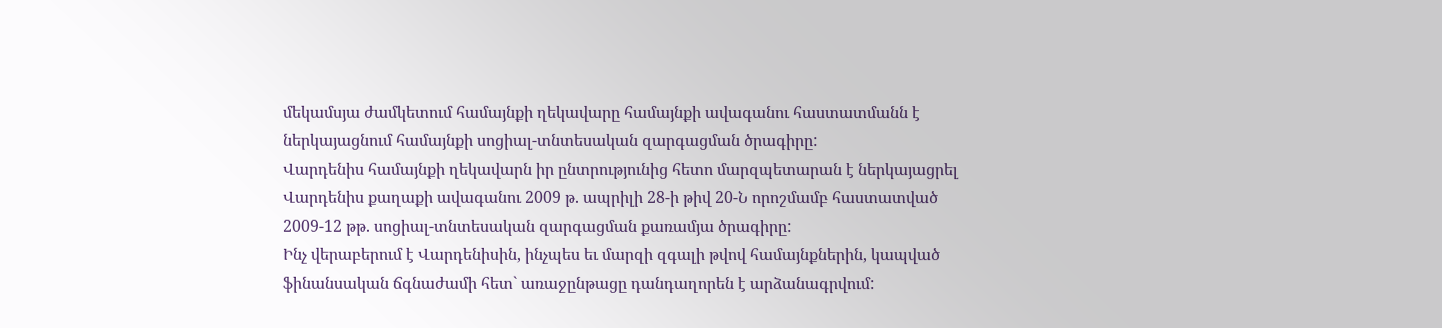մեկամսյա ժամկետում համայնքի ղեկավարը համայնքի ավագանու հաստատմանն է ներկայացնում համայնքի սոցիալ-տնտեսական զարգացման ծրագիրը:
Վարդենիս համայնքի ղեկավարն իր ընտրությունից հետո մարզպետարան է ներկայացրել Վարդենիս քաղաքի ավագանու 2009 թ. ապրիլի 28-ի թիվ 20-Ն որոշմամբ հաստատված 2009-12 թթ. սոցիալ-տնտեսական զարգացման քառամյա ծրագիրը:
Ինչ վերաբերում է Վարդենիսին, ինչպես եւ մարզի զգալի թվով համայնքներին, կապված ֆինանսական ճգնաժամի հետ` առաջընթացը դանդաղորեն է արձանագրվում: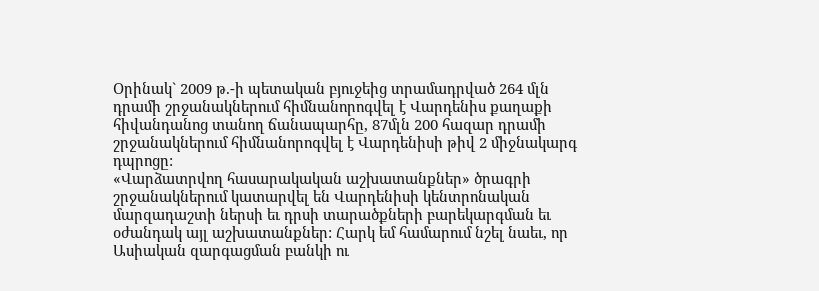Օրինակ` 2009 թ.-ի պետական բյուջեից տրամադրված 264 մլն դրամի շրջանակներում հիմնանորոգվել է Վարդենիս քաղաքի հիվանդանոց տանող ճանապարհը, 87մլն 200 հազար դրամի շրջանակներում հիմնանորոգվել է Վարդենիսի թիվ 2 միջնակարգ դպրոցը:
«Վարձատրվող հասարակական աշխատանքներ» ծրագրի շրջանակներում կատարվել են Վարդենիսի կենտրոնական մարզադաշտի ներսի եւ դրսի տարածքների բարեկարգման եւ օժանդակ այլ աշխատանքներ: Հարկ եմ համարում նշել նաեւ, որ Ասիական զարգացման բանկի ու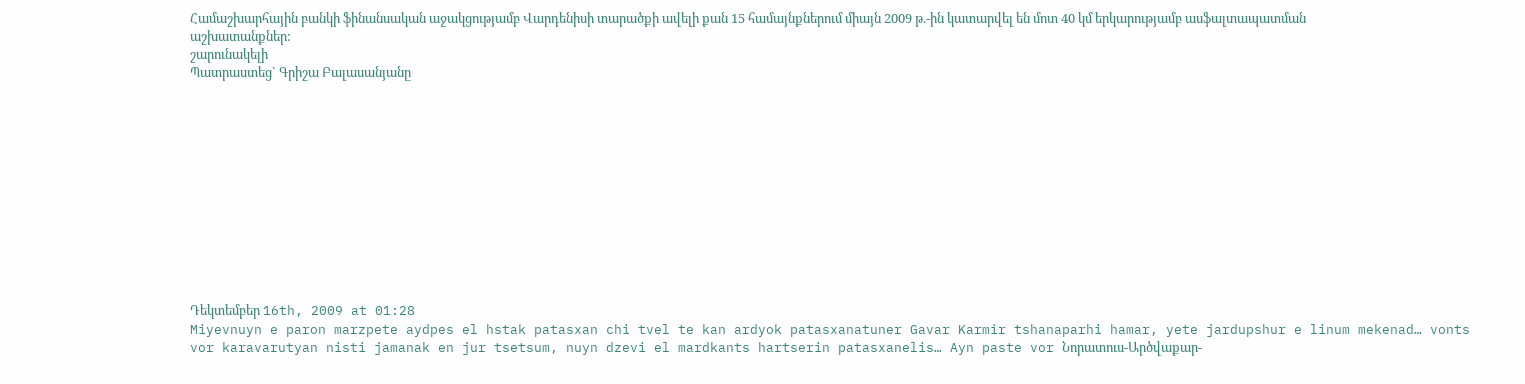Համաշխարհային բանկի ֆինանսական աջակցությամբ Վարդենիսի տարածքի ավելի քան 15 համայնքներում միայն 2009 թ.-ին կատարվել են մոտ 40 կմ երկարությամբ ասֆալտապատման աշխատանքներ:
շարունակելի
Պատրաստեց` Գրիշա Բալասանյանը












Դեկտեմբեր 16th, 2009 at 01:28
Miyevnuyn e paron marzpete aydpes el hstak patasxan chi tvel te kan ardyok patasxanatuner Gavar Karmir tshanaparhi hamar, yete jardupshur e linum mekenad… vonts vor karavarutyan nisti jamanak en jur tsetsum, nuyn dzevi el mardkants hartserin patasxanelis… Ayn paste vor Նորատուս-Արծվաքար-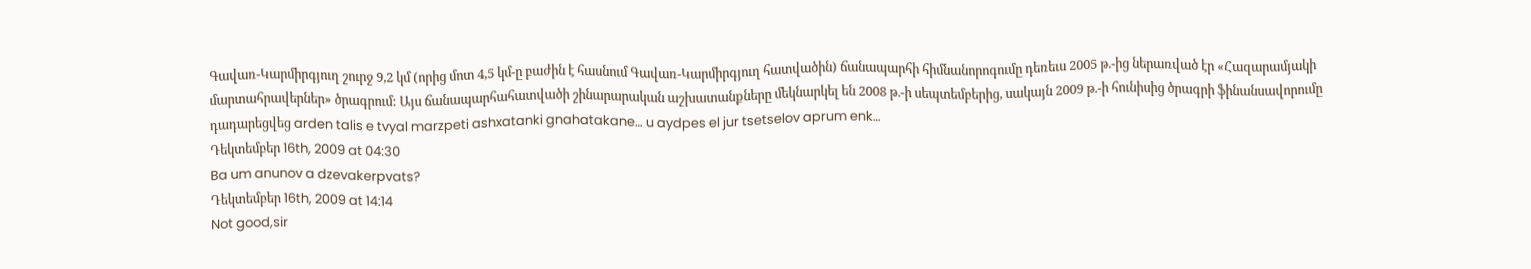Գավառ-Կարմիրգյուղ շուրջ 9,2 կմ (որից մոտ 4,5 կմ-ը բաժին է հասնում Գավառ-Կարմիրգյուղ հատվածին) ճանապարհի հիմնանորոգումը դեռեւս 2005 թ.-ից ներառված էր «Հազարամյակի մարտահրավերներ» ծրագրում: Այս ճանապարհահատվածի շինարարական աշխատանքները մեկնարկել են 2008 թ.-ի սեպտեմբերից, սակայն 2009 թ.-ի հունիսից ծրագրի ֆինանսավորումը դադարեցվեց arden talis e tvyal marzpeti ashxatanki gnahatakane… u aydpes el jur tsetselov aprum enk…
Դեկտեմբեր 16th, 2009 at 04:30
Ba um anunov a dzevakerpvats?
Դեկտեմբեր 16th, 2009 at 14:14
Not good,sir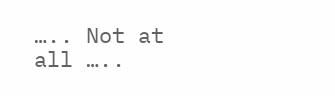….. Not at all …..